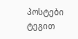პოსტები ტეგით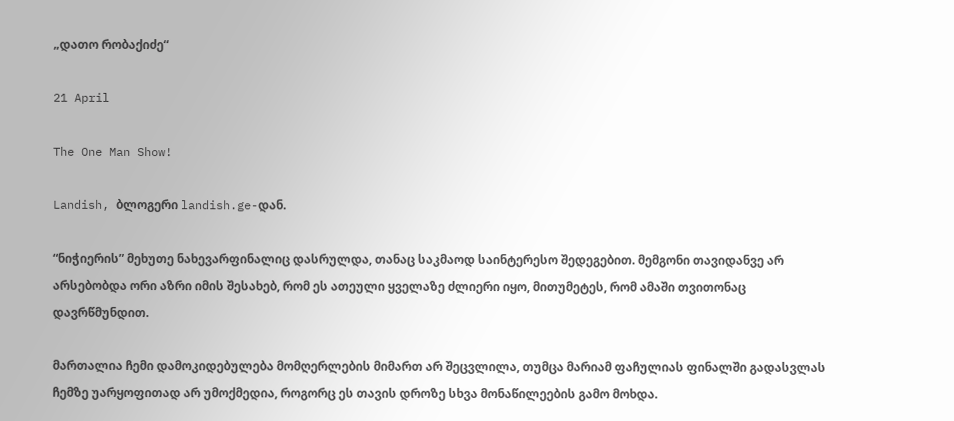„დათო რობაქიძე“

21 April

The One Man Show!

Landish, ბლოგერი landish.ge-დან.

“ნიჭიერის” მეხუთე ნახევარფინალიც დასრულდა, თანაც საკმაოდ საინტერესო შედეგებით. მემგონი თავიდანვე არ არსებობდა ორი აზრი იმის შესახებ, რომ ეს ათეული ყველაზე ძლიერი იყო, მითუმეტეს, რომ ამაში თვითონაც დავრწმუნდით.

მართალია ჩემი დამოკიდებულება მომღერლების მიმართ არ შეცვლილა, თუმცა მარიამ ფაჩულიას ფინალში გადასვლას ჩემზე უარყოფითად არ უმოქმედია, როგორც ეს თავის დროზე სხვა მონაწილეების გამო მოხდა.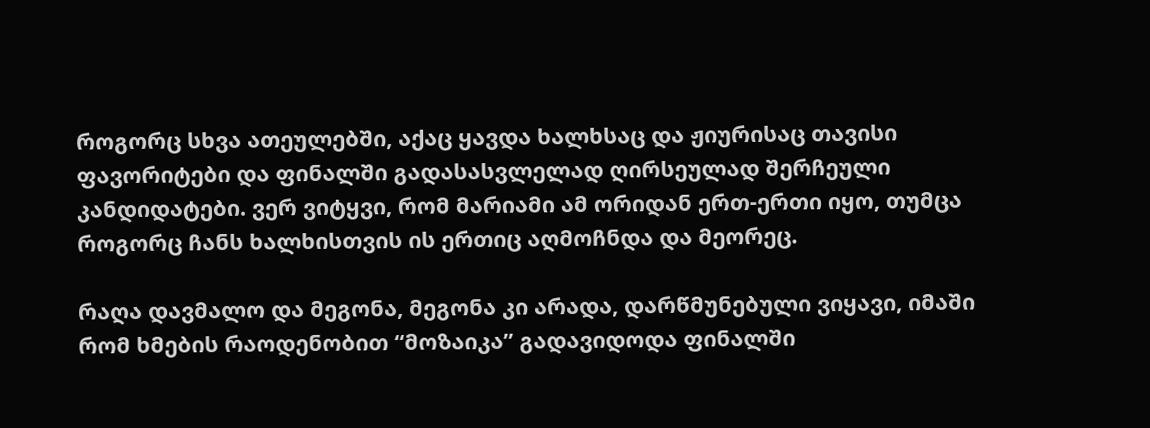როგორც სხვა ათეულებში, აქაც ყავდა ხალხსაც და ჟიურისაც თავისი ფავორიტები და ფინალში გადასასვლელად ღირსეულად შერჩეული კანდიდატები. ვერ ვიტყვი, რომ მარიამი ამ ორიდან ერთ-ერთი იყო, თუმცა როგორც ჩანს ხალხისთვის ის ერთიც აღმოჩნდა და მეორეც.

რაღა დავმალო და მეგონა, მეგონა კი არადა, დარწმუნებული ვიყავი, იმაში რომ ხმების რაოდენობით “მოზაიკა” გადავიდოდა ფინალში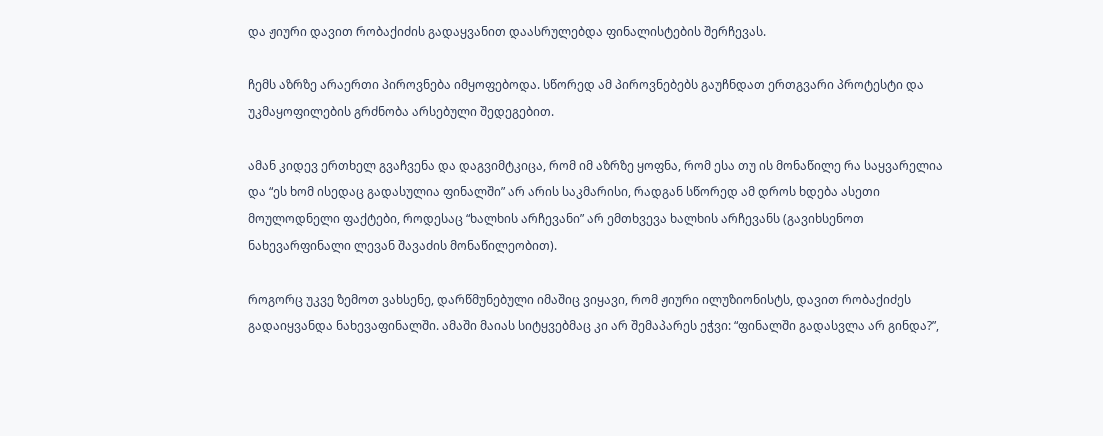და ჟიური დავით რობაქიძის გადაყვანით დაასრულებდა ფინალისტების შერჩევას.

ჩემს აზრზე არაერთი პიროვნება იმყოფებოდა. სწორედ ამ პიროვნებებს გაუჩნდათ ერთგვარი პროტესტი და უკმაყოფილების გრძნობა არსებული შედეგებით.

ამან კიდევ ერთხელ გვაჩვენა და დაგვიმტკიცა, რომ იმ აზრზე ყოფნა, რომ ესა თუ ის მონაწილე რა საყვარელია და “ეს ხომ ისედაც გადასულია ფინალში” არ არის საკმარისი, რადგან სწორედ ამ დროს ხდება ასეთი მოულოდნელი ფაქტები, როდესაც “ხალხის არჩევანი” არ ემთხვევა ხალხის არჩევანს (გავიხსენოთ ნახევარფინალი ლევან შავაძის მონაწილეობით).

როგორც უკვე ზემოთ ვახსენე, დარწმუნებული იმაშიც ვიყავი, რომ ჟიური ილუზიონისტს, დავით რობაქიძეს გადაიყვანდა ნახევაფინალში. ამაში მაიას სიტყვებმაც კი არ შემაპარეს ეჭვი: “ფინალში გადასვლა არ გინდა?”,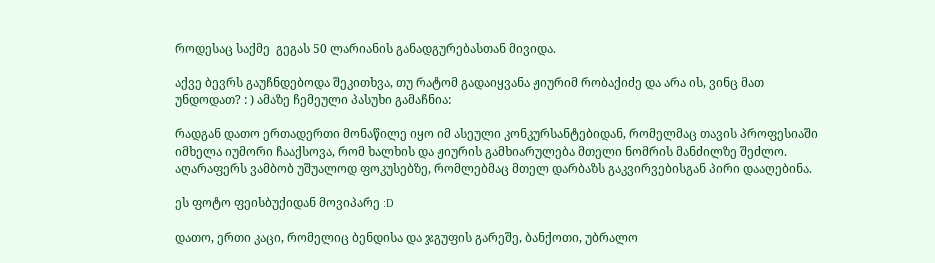როდესაც საქმე  გეგას 50 ლარიანის განადგურებასთან მივიდა.

აქვე ბევრს გაუჩნდებოდა შეკითხვა, თუ რატომ გადაიყვანა ჟიურიმ რობაქიძე და არა ის, ვინც მათ უნდოდათ? : ) ამაზე ჩემეული პასუხი გამაჩნია:

რადგან დათო ერთადერთი მონაწილე იყო იმ ასეული კონკურსანტებიდან, რომელმაც თავის პროფესიაში იმხელა იუმორი ჩააქსოვა, რომ ხალხის და ჟიურის გამხიარულება მთელი ნომრის მანძილზე შეძლო. აღარაფერს ვამბობ უშუალოდ ფოკუსებზე, რომლებმაც მთელ დარბაზს გაკვირვებისგან პირი დააღებინა.

ეს ფოტო ფეისბუქიდან მოვიპარე :D

დათო, ერთი კაცი, რომელიც ბენდისა და ჯგუფის გარეშე, ბანქოთი, უბრალო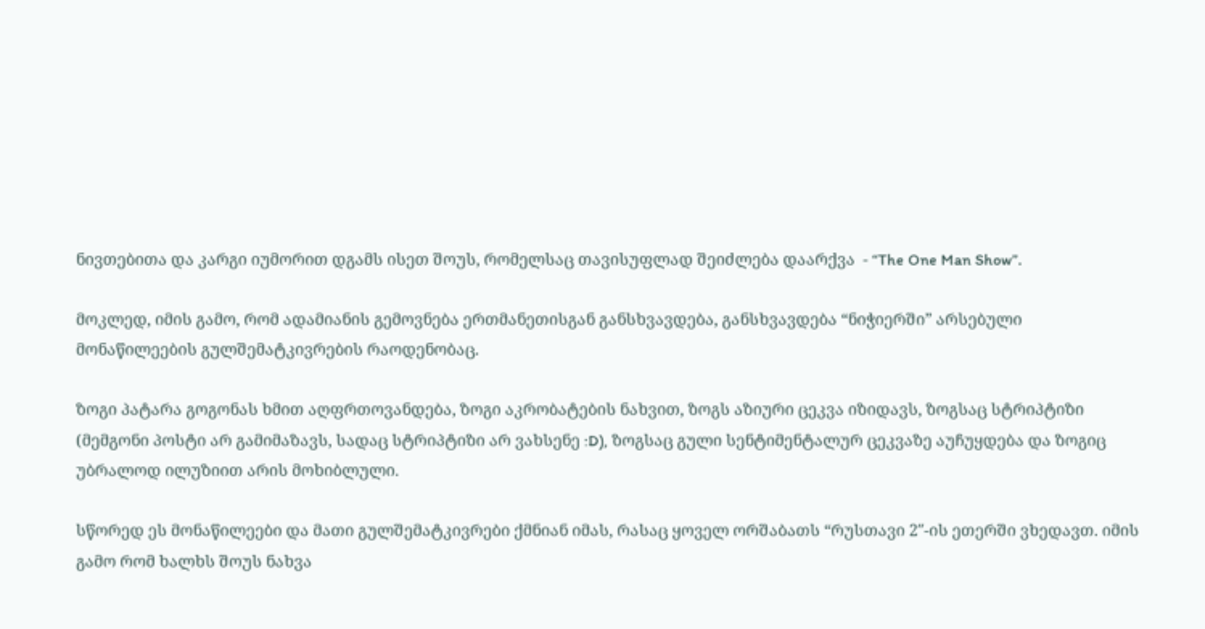ნივთებითა და კარგი იუმორით დგამს ისეთ შოუს, რომელსაც თავისუფლად შეიძლება დაარქვა  - “The One Man Show”.

მოკლედ, იმის გამო, რომ ადამიანის გემოვნება ერთმანეთისგან განსხვავდება, განსხვავდება “ნიჭიერში” არსებული მონაწილეების გულშემატკივრების რაოდენობაც.

ზოგი პატარა გოგონას ხმით აღფრთოვანდება, ზოგი აკრობატების ნახვით, ზოგს აზიური ცეკვა იზიდავს, ზოგსაც სტრიპტიზი (მემგონი პოსტი არ გამიმაზავს, სადაც სტრიპტიზი არ ვახსენე :D), ზოგსაც გული სენტიმენტალურ ცეკვაზე აუჩუყდება და ზოგიც უბრალოდ ილუზიით არის მოხიბლული.

სწორედ ეს მონაწილეები და მათი გულშემატკივრები ქმნიან იმას, რასაც ყოველ ორშაბათს “რუსთავი 2″-ის ეთერში ვხედავთ. იმის გამო რომ ხალხს შოუს ნახვა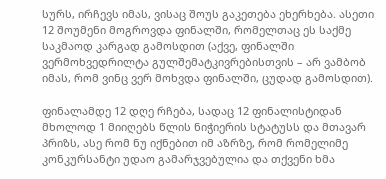სურს, ირჩევს იმას, ვისაც შოუს გაკეთება ეხერხება. ასეთი 12 შოუმენი მოგროვდა ფინალში, რომელთაც ეს საქმე საკმაოდ კარგად გამოსდით (აქვე, ფინალში ვერმოხვედრილტა გულშემატკივრებისთვის – არ ვამბობ იმას, რომ ვინც ვერ მოხვდა ფინალში, ცუდად გამოსდით).

ფინალამდე 12 დღე რჩება, სადაც 12 ფინალისტიდან მხოლოდ 1 მიიღებს წლის ნიჭიერის სტატუსს და მთავარ პრიზს, ასე რომ ნუ იქნებით იმ აზრზე, რომ რომელიმე კონკურსანტი უდაო გამარჯვებულია და თქვენი ხმა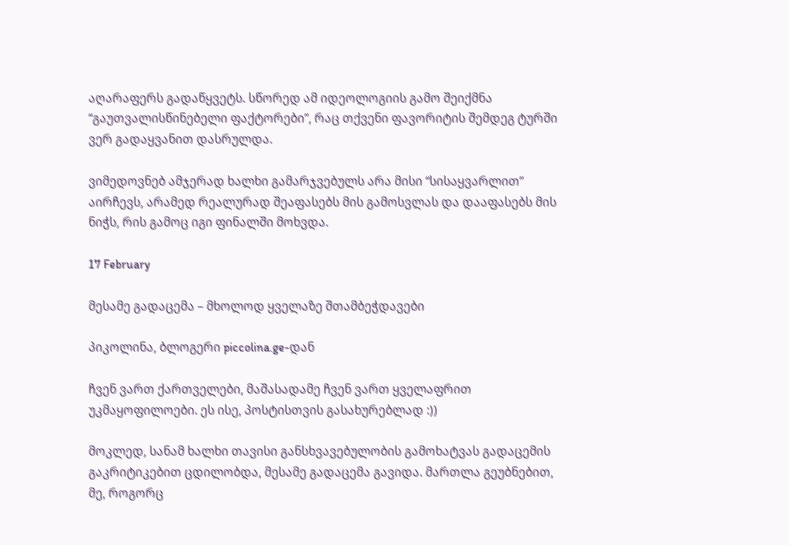აღარაფერს გადაწყვეტს. სწორედ ამ იდეოლოგიის გამო შეიქმნა “გაუთვალისწინებელი ფაქტორები”, რაც თქვენი ფავორიტის შემდეგ ტურში ვერ გადაყვანით დასრულდა.

ვიმედოვნებ ამჯერად ხალხი გამარჯვებულს არა მისი “სისაყვარლით” აირჩევს, არამედ რეალურად შეაფასებს მის გამოსვლას და დააფასებს მის ნიჭს, რის გამოც იგი ფინალში მოხვდა.

17 February

მესამე გადაცემა – მხოლოდ ყველაზე შთამბეჭდავები

პიკოლინა, ბლოგერი piccolina.ge-დან

ჩვენ ვართ ქართველები, მაშასადამე ჩვენ ვართ ყველაფრით უკმაყოფილოები. ეს ისე, პოსტისთვის გასახურებლად :))

მოკლედ, სანამ ხალხი თავისი განსხვავებულობის გამოხატვას გადაცემის გაკრიტიკებით ცდილობდა, მესამე გადაცემა გავიდა. მართლა გეუბნებით, მე, როგორც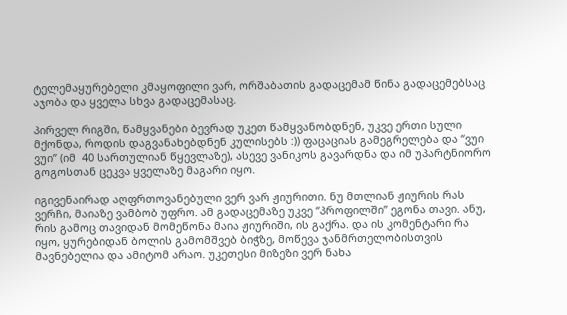ტელემაყურებელი კმაყოფილი ვარ, ორშაბათის გადაცემამ წინა გადაცემებსაც აჯობა და ყველა სხვა გადაცემასაც.

პირველ რიგში, წამყვანები ბევრად უკეთ წამყვანობდნენ, უკვე ერთი სული მქონდა, როდის დაგვანახებდნენ კულისებს :)) ფაცაციას გამეგრელება და “ვუი ვუი” (იმ  40 სართულიან წყევლაზე), ასევე ვანიკოს გავარდნა და იმ უპარტნიორო გოგოსთან ცეკვა ყველაზე მაგარი იყო.

იგივენაირად აღფრთოვანებული ვერ ვარ ჟიურითი. ნუ მთლიან ჟიურის რას ვერჩი, მაიაზე ვამბობ უფრო. ამ გადაცემაზე უკვე “პროფილში” ეგონა თავი. ანუ, რის გამოც თავიდან მომეწონა მაია ჟიურიში, ის გაქრა. და ის კომენტარი რა იყო, ყურებიდან ბოლის გამომშვებ ბიჭზე, მოწევა ჯანმრთელობისთვის მავნებელია და ამიტომ არაო. უკეთესი მიზეზი ვერ ნახა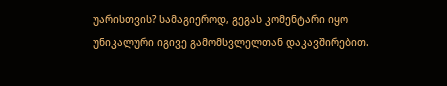უარისთვის? სამაგიეროდ, გეგას კომენტარი იყო უნიკალური იგივე გამომსვლელთან დაკავშირებით.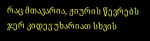რაც მთავარია, ჟიურის წევრებს ჯერ კიდევ უხარიათ სხვის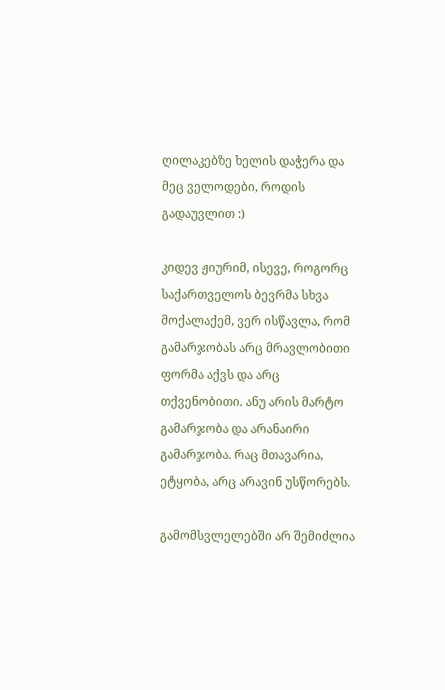ღილაკებზე ხელის დაჭერა და მეც ველოდები, როდის გადაუვლით :)

კიდევ ჟიურიმ, ისევე, როგორც საქართველოს ბევრმა სხვა მოქალაქემ, ვერ ისწავლა, რომ გამარჯობას არც მრავლობითი ფორმა აქვს და არც თქვენობითი. ანუ არის მარტო გამარჯობა და არანაირი გამარჯობა. რაც მთავარია, ეტყობა, არც არავინ უსწორებს.

გამომსვლელებში არ შემიძლია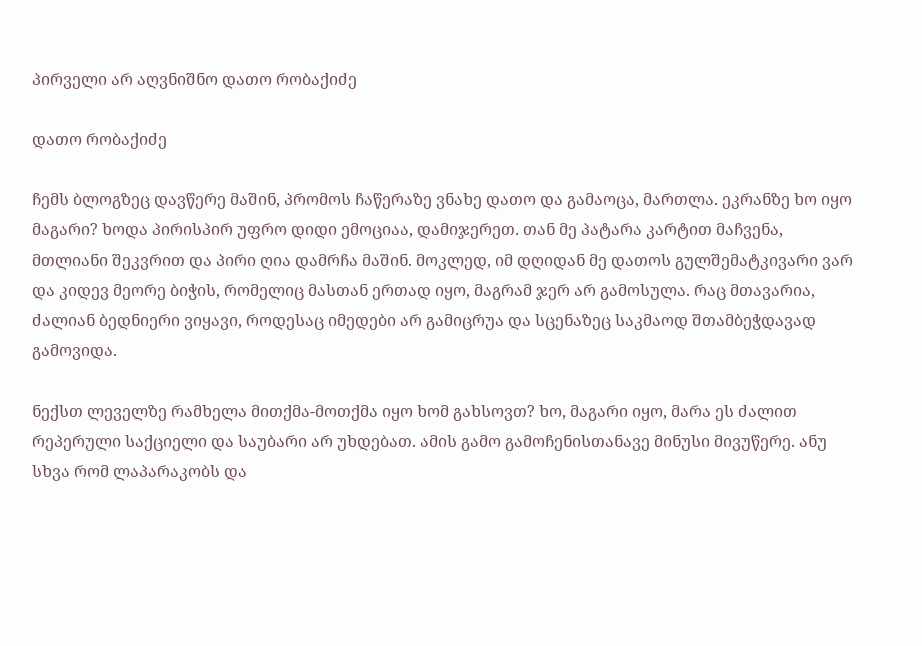პირველი არ აღვნიშნო დათო რობაქიძე

დათო რობაქიძე

ჩემს ბლოგზეც დავწერე მაშინ, პრომოს ჩაწერაზე ვნახე დათო და გამაოცა, მართლა. ეკრანზე ხო იყო მაგარი? ხოდა პირისპირ უფრო დიდი ემოციაა, დამიჯერეთ. თან მე პატარა კარტით მაჩვენა, მთლიანი შეკვრით და პირი ღია დამრჩა მაშინ. მოკლედ, იმ დღიდან მე დათოს გულშემატკივარი ვარ და კიდევ მეორე ბიჭის, რომელიც მასთან ერთად იყო, მაგრამ ჯერ არ გამოსულა. რაც მთავარია, ძალიან ბედნიერი ვიყავი, როდესაც იმედები არ გამიცრუა და სცენაზეც საკმაოდ შთამბეჭდავად გამოვიდა.

ნექსთ ლეველზე რამხელა მითქმა-მოთქმა იყო ხომ გახსოვთ? ხო, მაგარი იყო, მარა ეს ძალით რეპერული საქციელი და საუბარი არ უხდებათ. ამის გამო გამოჩენისთანავე მინუსი მივუწერე. ანუ სხვა რომ ლაპარაკობს და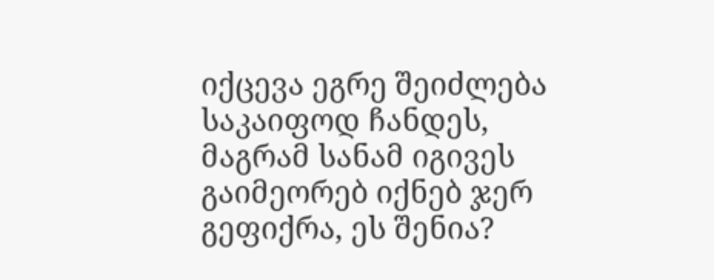იქცევა ეგრე შეიძლება საკაიფოდ ჩანდეს, მაგრამ სანამ იგივეს გაიმეორებ იქნებ ჯერ გეფიქრა, ეს შენია?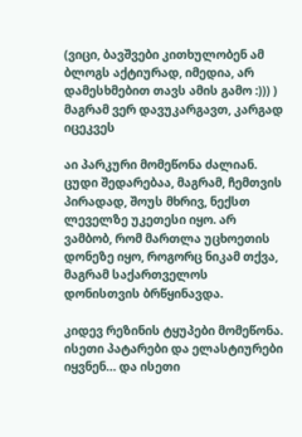(ვიცი, ბავშვები კითხულობენ ამ ბლოგს აქტიურად, იმედია, არ დამესხმებით თავს ამის გამო :))) ) მაგრამ ვერ დავუკარგავთ, კარგად იცეკვეს

აი პარკური მომეწონა ძალიან. ცუდი შედარებაა, მაგრამ, ჩემთვის პირადად, შოუს მხრივ, ნექსთ ლეველზე უკეთესი იყო. არ ვამბობ, რომ მართლა უცხოეთის დონეზე იყო, როგორც ნიკამ თქვა, მაგრამ საქართველოს დონისთვის ბრწყინავდა.

კიდევ რეზინის ტყუპები მომეწონა. ისეთი პატარები და ელასტიურები იყვნენ… და ისეთი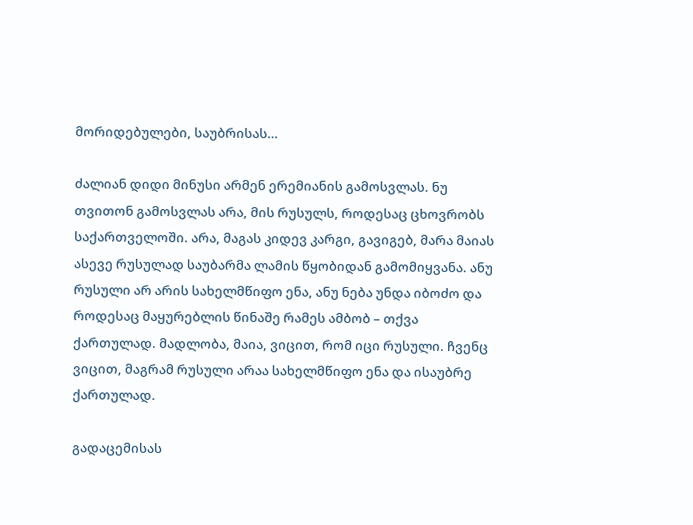მორიდებულები, საუბრისას…

ძალიან დიდი მინუსი არმენ ერემიანის გამოსვლას. ნუ თვითონ გამოსვლას არა, მის რუსულს, როდესაც ცხოვრობს საქართველოში. არა, მაგას კიდევ კარგი, გავიგებ, მარა მაიას ასევე რუსულად საუბარმა ლამის წყობიდან გამომიყვანა. ანუ რუსული არ არის სახელმწიფო ენა, ანუ ნება უნდა იბოძო და როდესაც მაყურებლის წინაშე რამეს ამბობ – თქვა ქართულად. მადლობა, მაია, ვიცით, რომ იცი რუსული. ჩვენც ვიცით, მაგრამ რუსული არაა სახელმწიფო ენა და ისაუბრე ქართულად.

გადაცემისას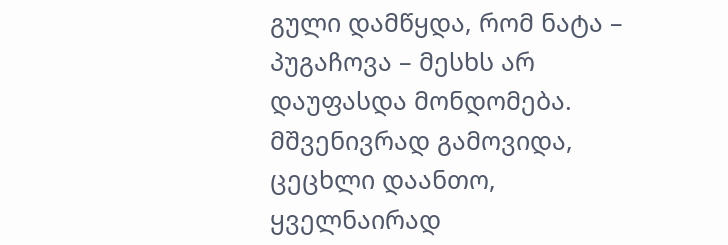გული დამწყდა, რომ ნატა – პუგაჩოვა – მესხს არ დაუფასდა მონდომება. მშვენივრად გამოვიდა, ცეცხლი დაანთო, ყველნაირად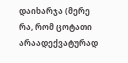დაიხარჯა (მერე რა, რომ ცოტათი არაადექვატურად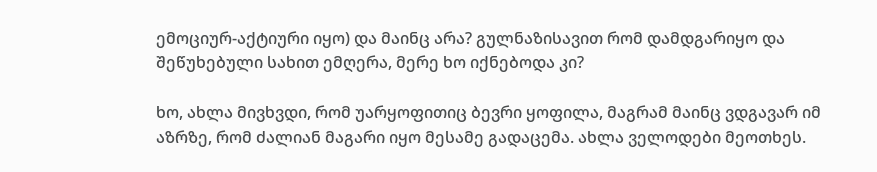ემოციურ-აქტიური იყო) და მაინც არა? გულნაზისავით რომ დამდგარიყო და შეწუხებული სახით ემღერა, მერე ხო იქნებოდა კი?

ხო, ახლა მივხვდი, რომ უარყოფითიც ბევრი ყოფილა, მაგრამ მაინც ვდგავარ იმ აზრზე, რომ ძალიან მაგარი იყო მესამე გადაცემა. ახლა ველოდები მეოთხეს.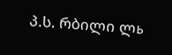პ.ს. რბილი ლь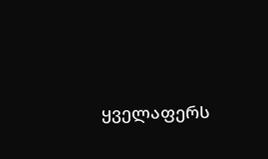ყველაფერს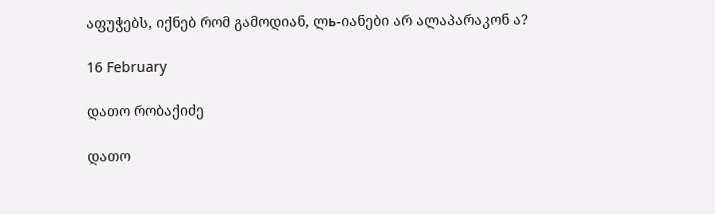აფუჭებს, იქნებ რომ გამოდიან, ლь-იანები არ ალაპარაკონ ა?

16 February

დათო რობაქიძე

დათო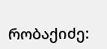რობაქიძე: